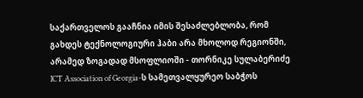საქართველოს გააჩნია იმის შესაძლებლობა, რომ გახდეს ტექნოლოგიური ჰაბი არა მხოლოდ რეგიონში, არამედ ზოგადად მსოფლიოში - თორნიკე სულაბერიძე
ICT Association of Georgia-ს სამეთვალყურეო საბჭოს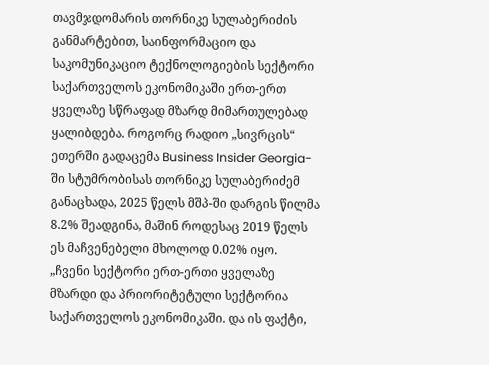თავმჯდომარის თორნიკე სულაბერიძის განმარტებით, საინფორმაციო და საკომუნიკაციო ტექნოლოგიების სექტორი საქართველოს ეკონომიკაში ერთ-ერთ ყველაზე სწრაფად მზარდ მიმართულებად ყალიბდება. როგორც რადიო „სივრცის“ ეთერში გადაცემა Business Insider Georgia-ში სტუმრობისას თორნიკე სულაბერიძემ განაცხადა, 2025 წელს მშპ-ში დარგის წილმა 8.2% შეადგინა, მაშინ როდესაც 2019 წელს ეს მაჩვენებელი მხოლოდ 0.02% იყო.
„ჩვენი სექტორი ერთ-ერთი ყველაზე მზარდი და პრიორიტეტული სექტორია საქართველოს ეკონომიკაში. და ის ფაქტი,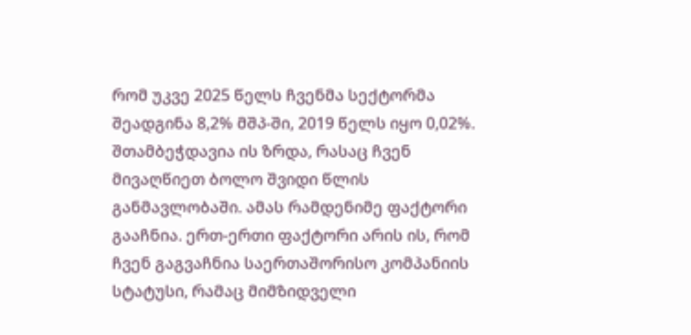რომ უკვე 2025 წელს ჩვენმა სექტორმა შეადგინა 8,2% მშპ-ში, 2019 წელს იყო 0,02%. შთამბეჭდავია ის ზრდა, რასაც ჩვენ მივაღწიეთ ბოლო შვიდი წლის განმავლობაში. ამას რამდენიმე ფაქტორი გააჩნია. ერთ-ერთი ფაქტორი არის ის, რომ ჩვენ გაგვაჩნია საერთაშორისო კომპანიის სტატუსი, რამაც მიმზიდველი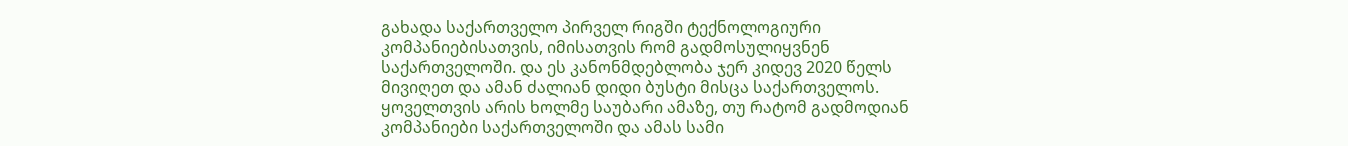გახადა საქართველო პირველ რიგში ტექნოლოგიური კომპანიებისათვის, იმისათვის რომ გადმოსულიყვნენ საქართველოში. და ეს კანონმდებლობა ჯერ კიდევ 2020 წელს მივიღეთ და ამან ძალიან დიდი ბუსტი მისცა საქართველოს. ყოველთვის არის ხოლმე საუბარი ამაზე, თუ რატომ გადმოდიან კომპანიები საქართველოში და ამას სამი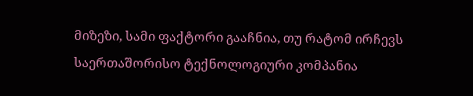მიზეზი, სამი ფაქტორი გააჩნია, თუ რატომ ირჩევს საერთაშორისო ტექნოლოგიური კომპანია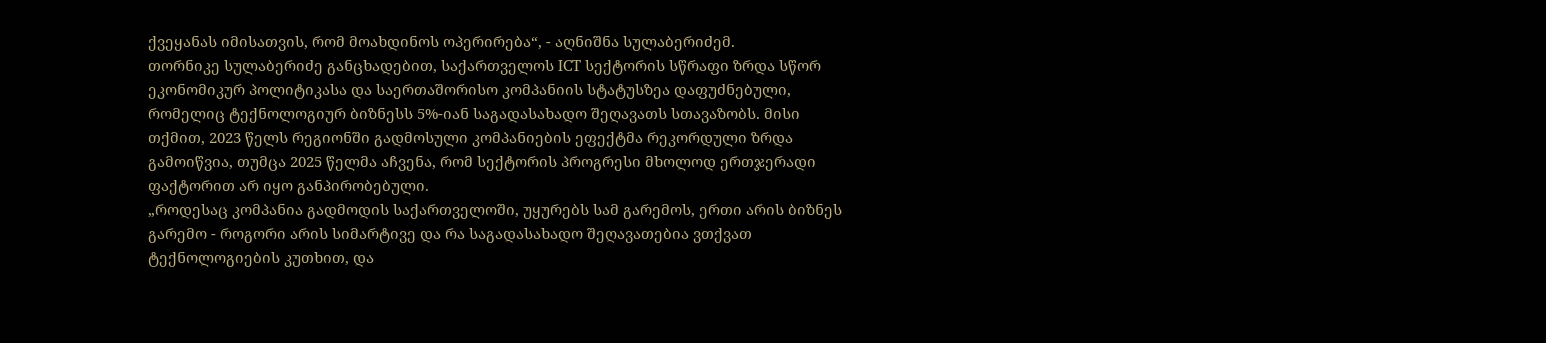ქვეყანას იმისათვის, რომ მოახდინოს ოპერირება“, - აღნიშნა სულაბერიძემ.
თორნიკე სულაბერიძე განცხადებით, საქართველოს ICT სექტორის სწრაფი ზრდა სწორ ეკონომიკურ პოლიტიკასა და საერთაშორისო კომპანიის სტატუსზეა დაფუძნებული, რომელიც ტექნოლოგიურ ბიზნესს 5%-იან საგადასახადო შეღავათს სთავაზობს. მისი თქმით, 2023 წელს რეგიონში გადმოსული კომპანიების ეფექტმა რეკორდული ზრდა გამოიწვია, თუმცა 2025 წელმა აჩვენა, რომ სექტორის პროგრესი მხოლოდ ერთჯერადი ფაქტორით არ იყო განპირობებული.
„როდესაც კომპანია გადმოდის საქართველოში, უყურებს სამ გარემოს, ერთი არის ბიზნეს გარემო - როგორი არის სიმარტივე და რა საგადასახადო შეღავათებია ვთქვათ ტექნოლოგიების კუთხით, და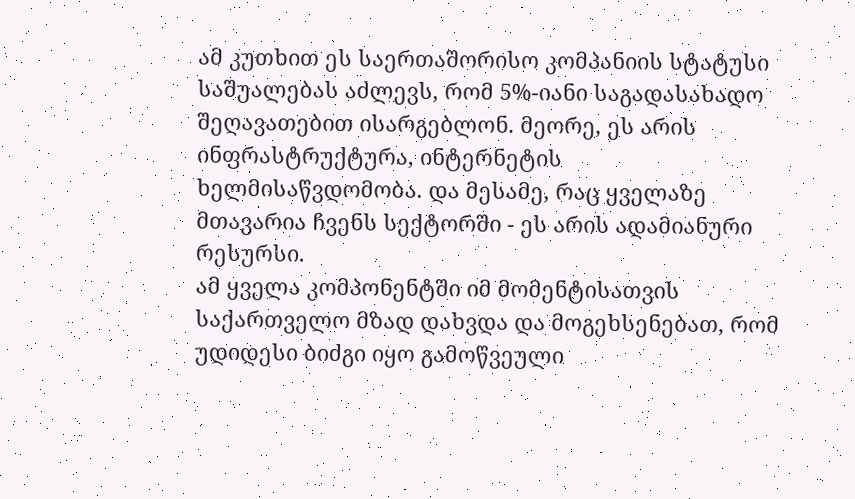ამ კუთხით ეს საერთაშორისო კომპანიის სტატუსი საშუალებას აძლევს, რომ 5%-იანი საგადასახადო შეღავათებით ისარგებლონ. მეორე, ეს არის ინფრასტრუქტურა, ინტერნეტის ხელმისაწვდომობა. და მესამე, რაც ყველაზე მთავარია ჩვენს სექტორში - ეს არის ადამიანური რესურსი.
ამ ყველა კომპონენტში იმ მომენტისათვის საქართველო მზად დახვდა და მოგეხსენებათ, რომ უდიდესი ბიძგი იყო გამოწვეული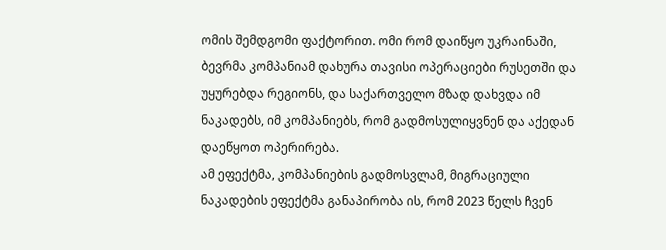ომის შემდგომი ფაქტორით. ომი რომ დაიწყო უკრაინაში, ბევრმა კომპანიამ დახურა თავისი ოპერაციები რუსეთში და უყურებდა რეგიონს, და საქართველო მზად დახვდა იმ ნაკადებს, იმ კომპანიებს, რომ გადმოსულიყვნენ და აქედან დაეწყოთ ოპერირება.
ამ ეფექტმა, კომპანიების გადმოსვლამ, მიგრაციული ნაკადების ეფექტმა განაპირობა ის, რომ 2023 წელს ჩვენ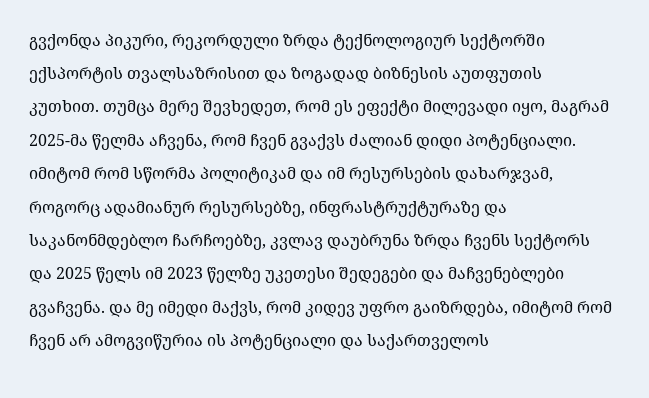გვქონდა პიკური, რეკორდული ზრდა ტექნოლოგიურ სექტორში ექსპორტის თვალსაზრისით და ზოგადად ბიზნესის აუთფუთის კუთხით. თუმცა მერე შევხედეთ, რომ ეს ეფექტი მილევადი იყო, მაგრამ 2025-მა წელმა აჩვენა, რომ ჩვენ გვაქვს ძალიან დიდი პოტენციალი. იმიტომ რომ სწორმა პოლიტიკამ და იმ რესურსების დახარჯვამ, როგორც ადამიანურ რესურსებზე, ინფრასტრუქტურაზე და საკანონმდებლო ჩარჩოებზე, კვლავ დაუბრუნა ზრდა ჩვენს სექტორს და 2025 წელს იმ 2023 წელზე უკეთესი შედეგები და მაჩვენებლები გვაჩვენა. და მე იმედი მაქვს, რომ კიდევ უფრო გაიზრდება, იმიტომ რომ ჩვენ არ ამოგვიწურია ის პოტენციალი და საქართველოს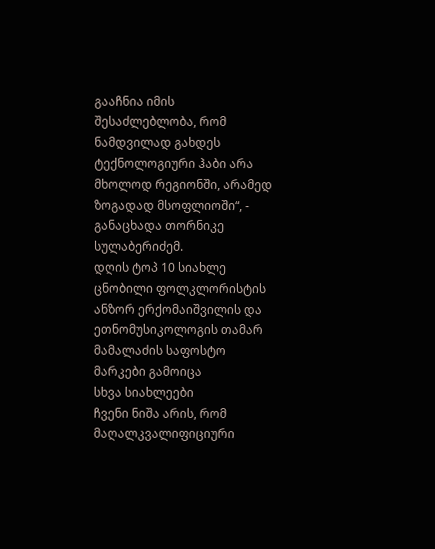გააჩნია იმის შესაძლებლობა, რომ ნამდვილად გახდეს ტექნოლოგიური ჰაბი არა მხოლოდ რეგიონში, არამედ ზოგადად მსოფლიოში“, - განაცხადა თორნიკე სულაბერიძემ.
დღის ტოპ 10 სიახლე
ცნობილი ფოლკლორისტის ანზორ ერქომაიშვილის და ეთნომუსიკოლოგის თამარ მამალაძის საფოსტო მარკები გამოიცა
სხვა სიახლეები
ჩვენი ნიშა არის, რომ მაღალკვალიფიციური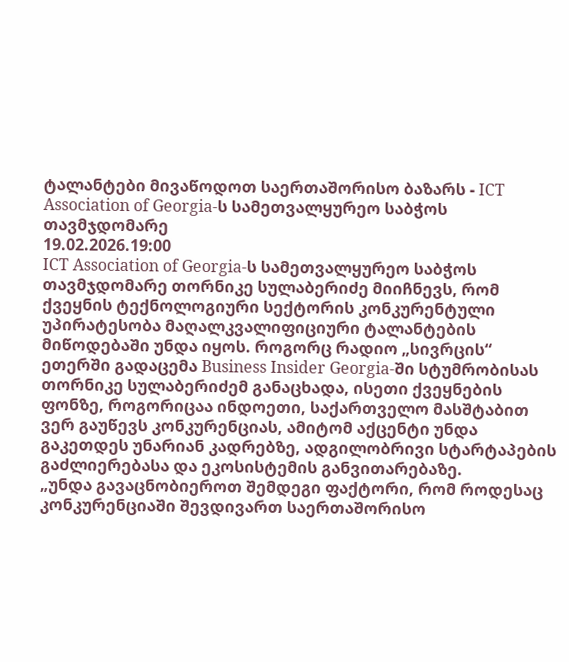ტალანტები მივაწოდოთ საერთაშორისო ბაზარს - ICT Association of Georgia-ს სამეთვალყურეო საბჭოს თავმჯდომარე
19.02.2026.19:00
ICT Association of Georgia-ს სამეთვალყურეო საბჭოს თავმჯდომარე თორნიკე სულაბერიძე მიიჩნევს, რომ ქვეყნის ტექნოლოგიური სექტორის კონკურენტული უპირატესობა მაღალკვალიფიციური ტალანტების მიწოდებაში უნდა იყოს. როგორც რადიო „სივრცის“ ეთერში გადაცემა Business Insider Georgia-ში სტუმრობისას თორნიკე სულაბერიძემ განაცხადა, ისეთი ქვეყნების ფონზე, როგორიცაა ინდოეთი, საქართველო მასშტაბით ვერ გაუწევს კონკურენციას, ამიტომ აქცენტი უნდა გაკეთდეს უნარიან კადრებზე, ადგილობრივი სტარტაპების გაძლიერებასა და ეკოსისტემის განვითარებაზე.
„უნდა გავაცნობიეროთ შემდეგი ფაქტორი, რომ როდესაც კონკურენციაში შევდივართ საერთაშორისო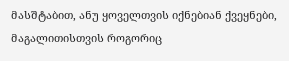მასშტაბით, ანუ ყოველთვის იქნებიან ქვეყნები, მაგალითისთვის როგორიც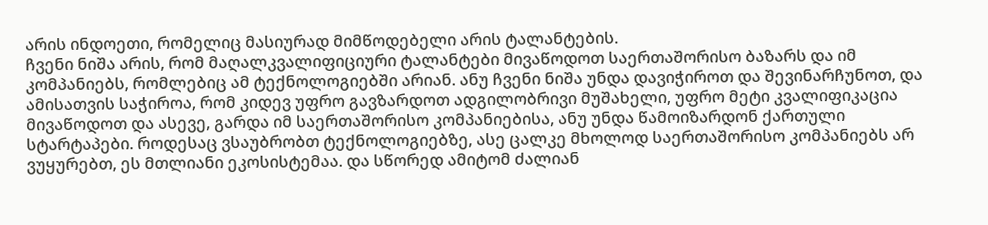არის ინდოეთი, რომელიც მასიურად მიმწოდებელი არის ტალანტების.
ჩვენი ნიშა არის, რომ მაღალკვალიფიციური ტალანტები მივაწოდოთ საერთაშორისო ბაზარს და იმ კომპანიებს, რომლებიც ამ ტექნოლოგიებში არიან. ანუ ჩვენი ნიშა უნდა დავიჭიროთ და შევინარჩუნოთ, და ამისათვის საჭიროა, რომ კიდევ უფრო გავზარდოთ ადგილობრივი მუშახელი, უფრო მეტი კვალიფიკაცია მივაწოდოთ და ასევე, გარდა იმ საერთაშორისო კომპანიებისა, ანუ უნდა წამოიზარდონ ქართული სტარტაპები. როდესაც ვსაუბრობთ ტექნოლოგიებზე, ასე ცალკე მხოლოდ საერთაშორისო კომპანიებს არ ვუყურებთ, ეს მთლიანი ეკოსისტემაა. და სწორედ ამიტომ ძალიან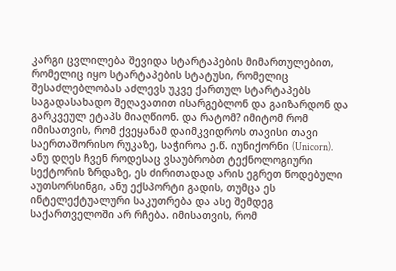კარგი ცვლილება შევიდა სტარტაპების მიმართულებით, რომელიც იყო სტარტაპების სტატუსი, რომელიც შესაძლებლობას აძლევს უკვე ქართულ სტარტაპებს საგადასახადო შეღავათით ისარგებლონ და გაიზარდონ და გარკვეულ ეტაპს მიაღწიონ. და რატომ? იმიტომ რომ იმისათვის, რომ ქვეყანამ დაიმკვიდროს თავისი თავი საერთაშორისო რუკაზე, საჭიროა ე.წ. იუნიქორნი (Unicorn). ანუ დღეს ჩვენ როდესაც ვსაუბრობთ ტექნოლოგიური სექტორის ზრდაზე, ეს ძირითადად არის ეგრეთ წოდებული აუთსორსინგი, ანუ ექსპორტი გადის, თუმცა ეს ინტელექტუალური საკუთრება და ასე შემდეგ საქართველოში არ რჩება. იმისათვის, რომ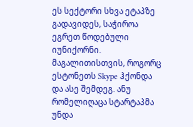ეს სექტორი სხვა ეტაპზე გადავიდეს, საჭიროა ეგრეთ წოდებული იუნიქორნი. მაგალითისთვის, როგორც ესტონეთს Skype ჰქონდა და ასე შემდეგ. ანუ რომელიღაცა სტარტაპმა უნდა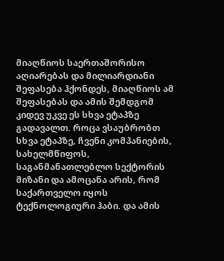მიაღწიოს საერთაშორისო აღიარებას და მილიარდიანი შეფასება ჰქონდეს, მიაღწიოს ამ შეფასებას და ამის შემდგომ კიდევ უკვე ეს სხვა ეტაპზე გადავალთ. როცა ვსაუბრობთ სხვა ეტაპზე, ჩვენი კომპანიების, სახელმწიფოს, საგანმანათლებლო სექტორის მიზანი და ამოცანა არის, რომ საქართველო იყოს ტექნოლოგიური ჰაბი. და ამის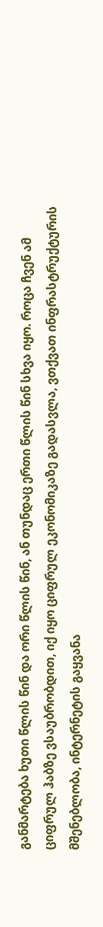განმარტება ხუთი წლის წინ და ორი წლის წინ, ან თუნდაც ერთი წლის წინ სხვა იყო. როცა ჩვენ ამ ციფრულ ჰაბზე ვსაუბრობდით, იქ იყო ციფრულ ეკონომიკაზე გადასვლა, ვთქვათ ინფრასტრუქტურის მშენებლობა, ინტერნეტის გაყვანა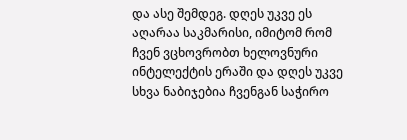და ასე შემდეგ. დღეს უკვე ეს აღარაა საკმარისი, იმიტომ რომ ჩვენ ვცხოვრობთ ხელოვნური ინტელექტის ერაში და დღეს უკვე სხვა ნაბიჯებია ჩვენგან საჭირო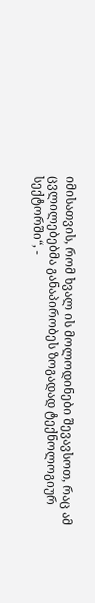იმისათვის, რომ ხვალ ის მოლოდინები შევავსოთ, რაც ამ ცვლილებებმა განაპირობეს ზოგადად ტექნოლოგიურ სექტორში“, -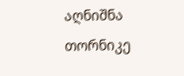აღნიშნა თორნიკე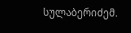სულაბერიძემ.